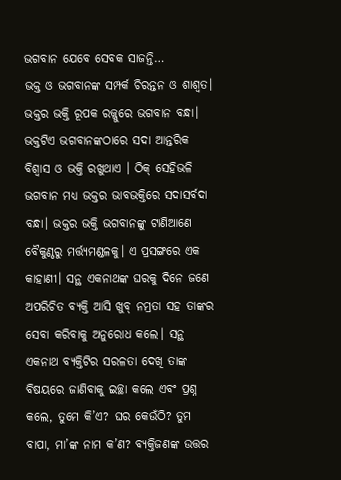ଭଗବାନ ଯେବେ ସେବକ ସାଜନ୍ତି…
ଭକ୍ତ ଓ ଭଗବାନଙ୍କ ସମ୍ପର୍କ ଚିରନ୍ତନ ଓ ଶାଶ୍ବତ। ଭକ୍ତର ଭକ୍ତି ରୂପକ ରଜ୍ଜୁରେ ଭଗବାନ ବନ୍ଧା। ଭକ୍ତଟିଏ ଭଗବାନଙ୍କଠାରେ ସଦା ଆନ୍ତରିକ ବିଶ୍ବାସ ଓ ଭକ୍ତି ରଖୁଥାଏ । ଠିକ୍ ସେହିଭଳି ଭଗବାନ ମଧ୍ୟ ଭକ୍ତର ଭାବଭକ୍ତିରେ ସଦାସର୍ବଦା ବନ୍ଧା। ଭକ୍ତର ଭକ୍ତି ଭଗବାନଙ୍କୁ ଟାଣିଆଣେ ବୈକୁଣ୍ଠରୁ ମର୍ତ୍ତ୍ୟମଣ୍ଡଳକୁ। ଏ ପ୍ରସଙ୍ଗରେ ଏକ କାହାଣୀ। ସନ୍ଥ ଏକନାଥଙ୍କ ଘରକୁ ଦିନେ ଜଣେ ଅପରିଚିତ ବ୍ୟକ୍ତି ଆସି ଖୁବ୍ ନମ୍ରତା ସହ ତାଙ୍କର ସେବା କରିବାକୁ ଅନୁରୋଧ କଲେ। ସନ୍ଥ ଏକନାଥ ବ୍ୟକ୍ତିଟିର ସରଳତା ଦେଖି ତାଙ୍କ ବିଷୟରେ ଜାଣିବାକୁ ଇଚ୍ଛା କଲେ ଏବଂ ପ୍ରଶ୍ନ କଲେ, ତୁମେ କି’ଏ? ଘର କେଉଁଠି? ତୁମ ବାପା, ମା’ଙ୍କ ନାମ କ’ଣ? ବ୍ୟକ୍ତିଜଣଙ୍କ ଉତ୍ତର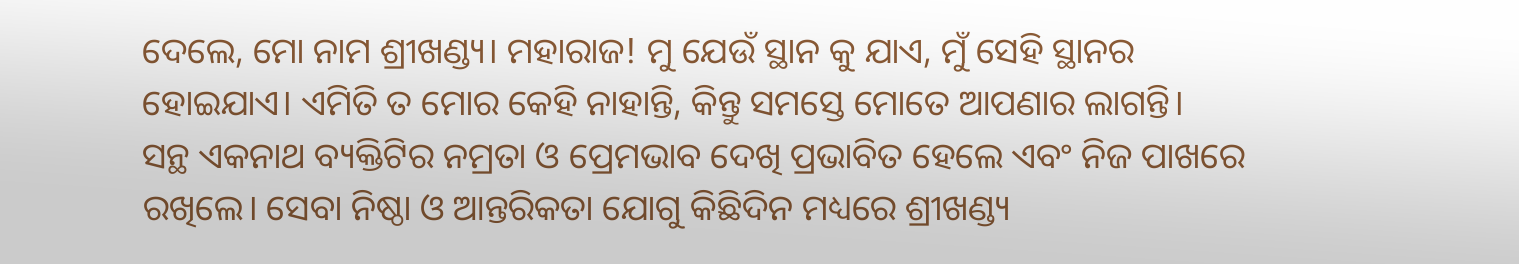ଦେଲେ, ମୋ ନାମ ଶ୍ରୀଖଣ୍ଡ୍ୟ। ମହାରାଜ! ମୁ ଯେଉଁ ସ୍ଥାନ କୁ ଯାଏ, ମୁଁ ସେହି ସ୍ଥାନର ହୋଇଯାଏ। ଏମିତି ତ ମୋର କେହି ନାହାନ୍ତି, କିନ୍ତୁ ସମସ୍ତେ ମୋତେ ଆପଣାର ଲାଗନ୍ତି।
ସନ୍ଥ ଏକନାଥ ବ୍ୟକ୍ତିଟିର ନମ୍ରତା ଓ ପ୍ରେମଭାବ ଦେଖି ପ୍ରଭାବିତ ହେଲେ ଏବଂ ନିଜ ପାଖରେ ରଖିଲେ। ସେବା ନିଷ୍ଠା ଓ ଆନ୍ତରିକତା ଯୋଗୁ କିଛିଦିନ ମଧ୍ୟରେ ଶ୍ରୀଖଣ୍ଡ୍ୟ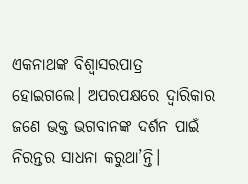ଏକନାଥଙ୍କ ବିଶ୍ୱାସରପାତ୍ର ହୋଇଗଲେ। ଅପରପକ୍ଷରେ ଦ୍ବାରିକାର ଜଣେ ଭକ୍ତ ଭଗବାନଙ୍କ ଦର୍ଶନ ପାଇଁ ନିରନ୍ତର ସାଧନା କରୁଥା’ନ୍ତି।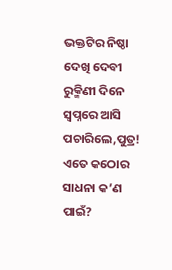ଭକ୍ତଟିର ନିଷ୍ଠା ଦେଖି ଦେବୀ ରୁକ୍ମିଣୀ ଦିନେ ସ୍ବପ୍ନରେ ଆସି ପଚାରିଲେ,ପୁତ୍ର! ଏତେ କଠୋର ସାଧନା କ’ଣ ପାଇଁ?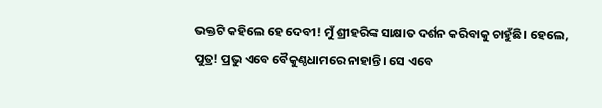ଭକ୍ତଟି କହିଲେ ହେ ଦେବୀ! ମୁଁ ଶ୍ରୀହରିଙ୍କ ସାକ୍ଷାତ ଦର୍ଶନ କରିବାକୁ ଚାହୁଁଛି। ହେଲେ, ପୁତ୍ର! ପ୍ରଭୁ ଏବେ ବୈକୁଣ୍ଠଧାମରେ ନାହାନ୍ତି। ସେ ଏବେ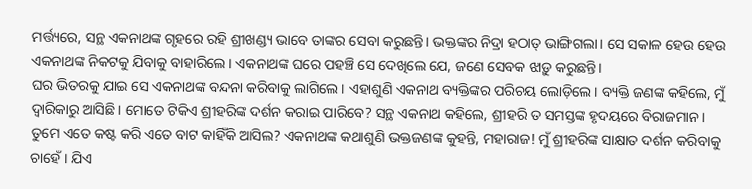ମର୍ତ୍ତ୍ୟରେ, ସନ୍ଥ ଏକନାଥଙ୍କ ଗୃହରେ ରହି ଶ୍ରୀଖଣ୍ଡ୍ୟ ଭାବେ ତାଙ୍କର ସେବା କରୁଛନ୍ତି। ଭକ୍ତଙ୍କର ନିଦ୍ରା ହଠାତ୍ ଭାଙ୍ଗିଗଲା। ସେ ସକାଳ ହେଉ ହେଉ ଏକନାଥଙ୍କ ନିକଟକୁ ଯିବାକୁ ବାହାରିଲେ। ଏକନାଥଙ୍କ ଘରେ ପହଞ୍ଚି ସେ ଦେଖିଲେ ଯେ, ଜଣେ ସେବକ ଝାଡ଼ୁ କରୁଛନ୍ତି।
ଘର ଭିତରକୁ ଯାଇ ସେ ଏକନାଥଙ୍କ ବନ୍ଦନା କରିବାକୁ ଲାଗିଲେ। ଏହାଶୁଣି ଏକନାଥ ବ୍ୟକ୍ତିଙ୍କର ପରିଚୟ ଲୋଡ଼ିଲେ। ବ୍ୟକ୍ତି ଜଣଙ୍କ କହିଲେ, ମୁଁ ଦ୍ବାରିକାରୁ ଆସିଛି। ମୋତେ ଟିକିଏ ଶ୍ରୀହରିଙ୍କ ଦର୍ଶନ କରାଇ ପାରିବେ? ସନ୍ଥ ଏକନାଥ କହିଲେ, ଶ୍ରୀହରି ତ ସମସ୍ତଙ୍କ ହୃଦୟରେ ବିରାଜମାନ। ତୁମେ ଏତେ କଷ୍ଟ କରି ଏତେ ବାଟ କାହିଁକି ଆସିଲ? ଏକନାଥଙ୍କ କଥାଶୁଣି ଭକ୍ତଜଣଙ୍କ କୁହନ୍ତି, ମହାରାଜ! ମୁଁ ଶ୍ରୀହରିଙ୍କ ସାକ୍ଷାତ ଦର୍ଶନ କରିବାକୁ ଚାହେଁ। ଯିଏ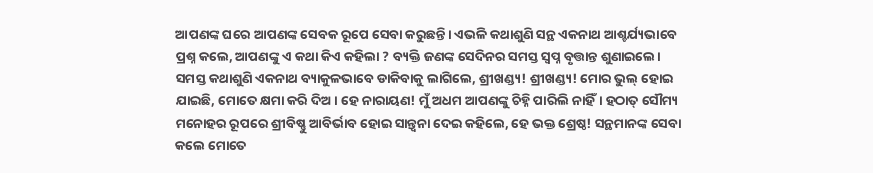ଆପଣଙ୍କ ଘରେ ଆପଣଙ୍କ ସେବକ ରୂପେ ସେବା କରୁଛନ୍ତି। ଏଭଳି କଥାଶୁଣି ସନ୍ଥ ଏକନାଥ ଆଶ୍ଚର୍ଯ୍ୟଭାବେ ପ୍ରଶ୍ନ କଲେ, ଆପଣଙ୍କୁ ଏ କଥା କିଏ କହିଲା ? ବ୍ୟକ୍ତି ଜଣଙ୍କ ସେଦିନର ସମସ୍ତ ସ୍ବପ୍ନ ବୃତ୍ତାନ୍ତ ଶୁଣାଇଲେ।
ସମସ୍ତ କଥାଶୁଣି ଏକନାଥ ବ୍ୟାକୁଳଭାବେ ଡାକିବାକୁ ଲାଗିଲେ, ଶ୍ରୀଖଣ୍ଡ୍ୟ! ଶ୍ରୀଖଣ୍ଡ୍ୟ! ମୋର ଭୁଲ୍ ହୋଇ ଯାଇଛି, ମୋତେ କ୍ଷମା କରି ଦିଅ। ହେ ନାରାୟଣ! ମୁଁ ଅଧମ ଆପଣଙ୍କୁ ଚିହ୍ନି ପାରିଲି ନାହିଁ। ହଠାତ୍ ସୌମ୍ୟ ମନୋହର ରୂପରେ ଶ୍ରୀବିଷ୍ଣୁ ଆବିର୍ଭାବ ହୋଇ ସାନ୍ତ୍ବନା ଦେଇ କହିଲେ, ହେ ଭକ୍ତ ଶ୍ରେଷ୍ଠ! ସନ୍ଥମାନଙ୍କ ସେବା କଲେ ମୋତେ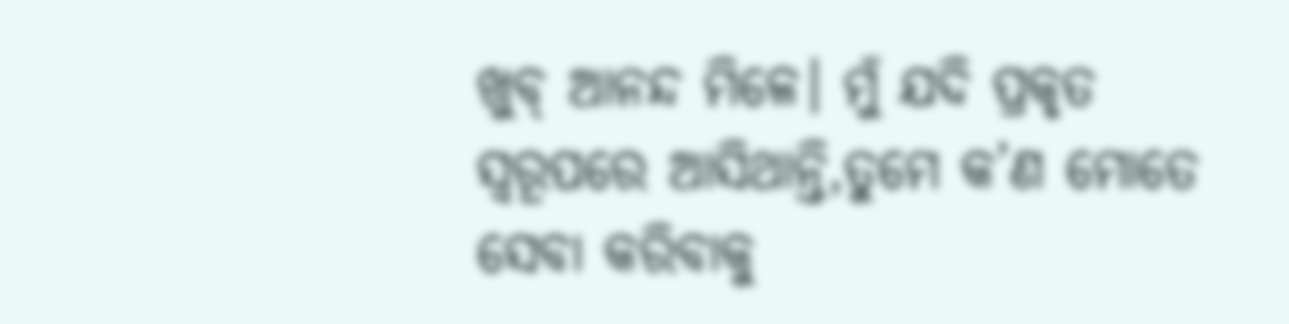ଖୁବ୍ ଆନନ୍ଦ ମିଳେ। ମୁଁ ଯଦି ପ୍ରକୃତ ସ୍ୱରୂପରେ ଆସିଥାନ୍ତି,ତୁମେ କ’ଣ ମୋତେ ସେବା କରିବାକୁ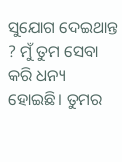ସୁଯୋଗ ଦେଇଥାନ୍ତ ? ମୁଁ ତୁମ ସେବା କରି ଧନ୍ୟ ହୋଇଛି। ତୁମର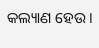କଲ୍ୟାଣ ହେଉ।